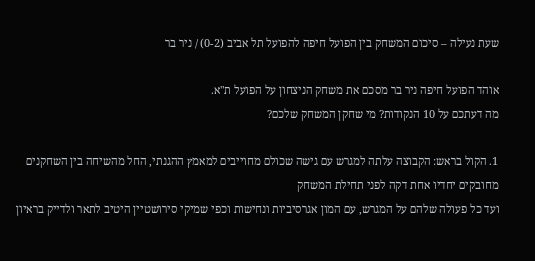שעת נעילה – סיכום המשחק בין הפועל חיפה להפועל תל אביב (0-2) / ניר בר

אוהד הפועל חיפה ניר בר מסכם את משחק הניצחון על הפועל ת"א.
מה דעתכם על 10 הנקודות? מי שחקן המשחק שלכם?

1. הקול בראש: הקבוצה עלתה למגרש עם גישה שכולם מחוייבים למאמץ ההגנתי, החל מהשיחה בין השחקנים מחובקים יחדיו אחת דקה לפני תחילת המשחק
ועד כל פעולה שלהם על המגרש, עם המון אגרסיביות ונחישות וכפי שמיקי סירושטיין היטיב לתאר ולדייק בראיון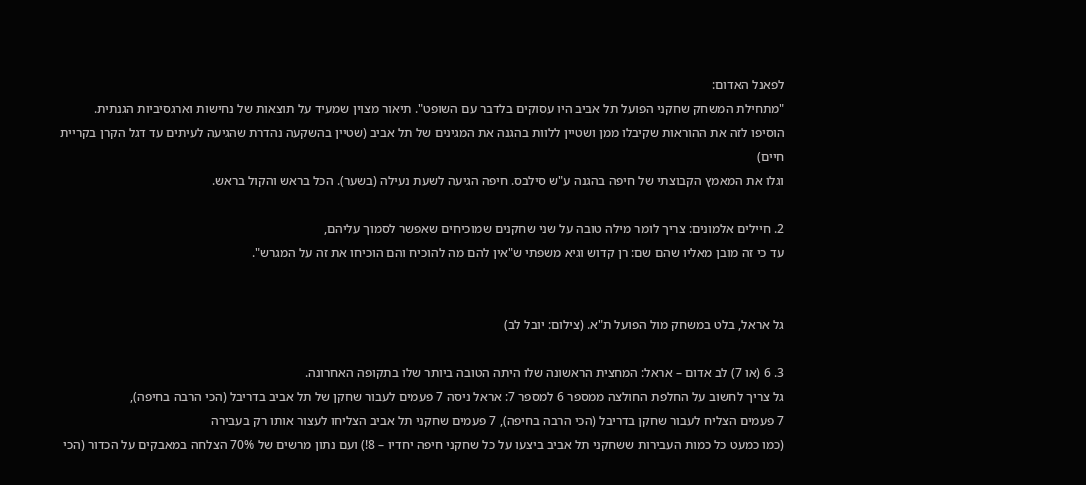לפאנל האדום:
"מתחילת המשחק שחקני הפועל תל אביב היו עסוקים בלדבר עם השופט". תיאור מצוין שמעיד על תוצאות של נחישות וארגסיביות הגנתית.
הוסיפו לזה את ההוראות שקיבלו ממן ושטיין ללוות בהגנה את המגינים של תל אביב (שטיין בהשקעה נהדרת שהגיעה לעיתים עד דגל הקרן בקריית חיים)
וגלו את המאמץ הקבוצתי של חיפה בהגנה ע"ש סילבס. חיפה הגיעה לשעת נעילה (בשער). הכל בראש והקול בראש.

2. חיילים אלמונים: צריך לומר מילה טובה על שני שחקנים שמוכיחים שאפשר לסמוך עליהם,
עד כי זה מובן מאליו שהם שם: רן קדוש וגיא משפתי ש"אין להם מה להוכיח והם הוכיחו את זה על המגרש".


גל אראל, בלט במשחק מול הפועל ת"א. (צילום: יובל לב)

3. 6 (או 7) לב אדום – אראל: המחצית הראשונה שלו היתה הטובה ביותר שלו בתקופה האחרונה.
גל צריך לחשוב על החלפת החולצה ממספר 6 למספר 7: אראל ניסה 7 פעמים לעבור שחקן של תל אביב בדריבל (הכי הרבה בחיפה),
7 פעמים הצליח לעבור שחקן בדריבל (הכי הרבה בחיפה), 7 פעמים שחקני תל אביב הצליחו לעצור אותו רק בעבירה
(כמו כמעט כל כמות העבירות ששחקני תל אביב ביצעו על כל שחקני חיפה יחדיו – 8!) ועם נתון מרשים של 70% הצלחה במאבקים על הכדור (הכי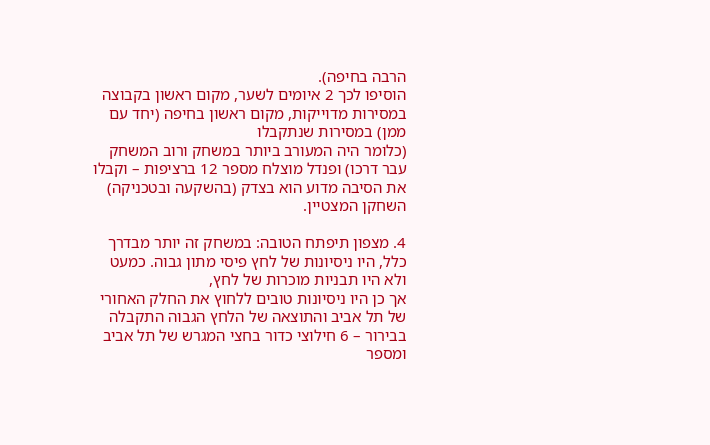הרבה בחיפה).
הוסיפו לכך 2 איומים לשער, מקום ראשון בקבוצה במסירות מדוייקות, מקום ראשון בחיפה (יחד עם ממן) במסירות שנתקבלו
(כלומר היה המעורב ביותר במשחק ורוב המשחק עבר דרכו) ופנדל מוצלח מספר 12 ברציפות – וקבלו את הסיבה מדוע הוא בצדק (בהשקעה ובטכניקה) השחקן המצטיין.

4. מצפון תיפתח הטובה: במשחק זה יותר מבדרך כלל, היו ניסיונות של לחץ פיסי מתון גבוה. כמעט ולא היו תבניות מוכרות של לחץ,
אך כן היו ניסיונות טובים ללחוץ את החלק האחורי של תל אביב והתוצאה של הלחץ הגבוה התקבלה בבירור – 6 חילוצי כדור בחצי המגרש של תל אביב ומספר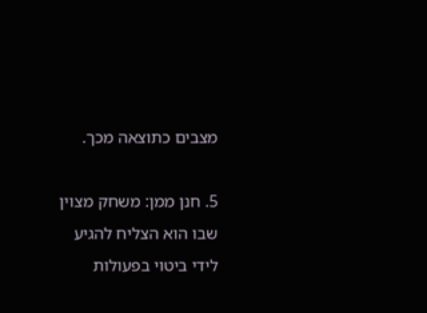מצבים כתוצאה מכך.

5. חנן ממן: משחק מצוין שבו הוא הצליח להגיע לידי ביטוי בפעולות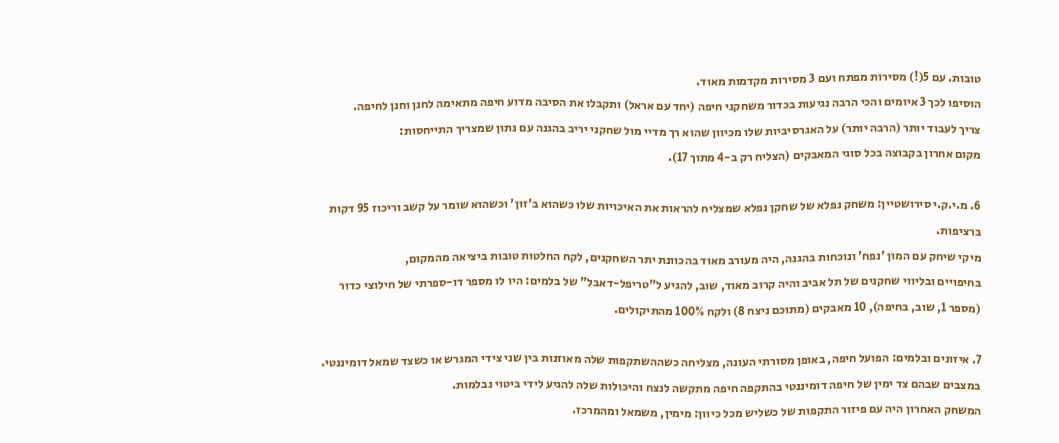טובות. עם 5(!) מסירות מפתח ועם 3 מסירות מקדמות מאוד.
הוסיפו לכך 3 איומים והכי הרבה נגיעות בכדור משחקני חיפה (יחד עם אראל) ותקבלו את הסיבה מדוע חיפה מתאימה לחנן וחנן לחיפה.
צריך לעבוד יותר (הרבה יותר) על האגרסיביות שלו מכיוון שהוא רך מדיי מול שחקני יריב בהגנה עם נתון שמצריך התייחסות:
מקום אחרון בקבוצה בכל סוגי המאבקים (הצליח רק ב-4 מתוך 17).

6. מ.י.ק.י סירושטיין: משחק נפלא של שחקן נפלא שמצליח להראות את האיכויות שלו כשהוא ב'זון' וכשהוא שומר על קשב וריכוז 95 דקות ברציפות.
מיקי שיחק עם המון 'נפח' ונוכחות בהגנה, היה מעורב מאוד בהכוונת יתר השחקנים, לקח החלטות טובות ביציאה מהמקום,
בחיפויים ובליווי שחקנים של תל אביב והיה קרוב מאוד, שוב, להגיע ל"טריפל-דאבל" של בלמים: היו לו מספר דו-ספרתי של חילוצי כדור
(מספר 1, שוב, בחיפה), 10 מאבקים (מתוכם ניצח 8) ולקח 100% מהתיקולים.

7. איזונים ובלמים: הפועל חיפה, באופן מסורתי העונה, מצליחה כשההשתקפות שלה מאוזנות בין שני צידי המגרש או כשצד שמאל דומיננטי.
במצבים שבהם צד ימין של חיפה דומיננטי בהתקפה חיפה מתקשה לנצח והיכולות שלה להגיע לידי ביטוי נבלמות.
המשחק האחרון היה עם פיזור התקפות של כשליש מכל כיוון: מימין, משמאל ומהמרכז.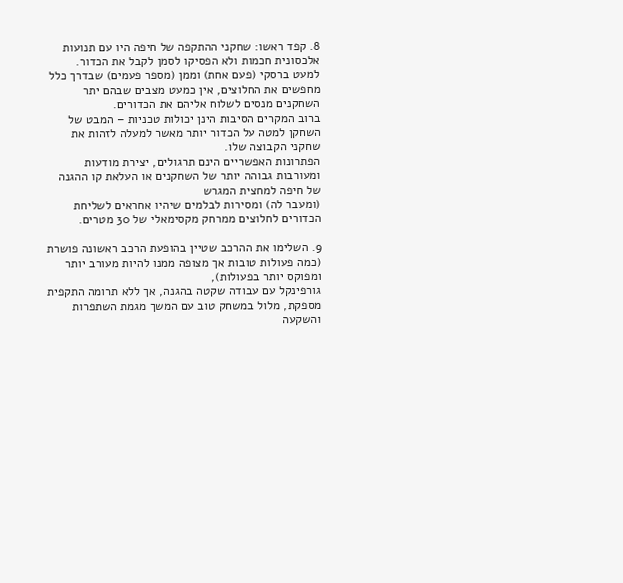8. קפד ראשו: שחקני ההתקפה של חיפה היו עם תנועות אלכסונית חכמות ולא הפסיקו לסמן לקבל את הכדור.
למעט ברסקי (פעם אחת) וממן (מספר פעמים) שבדרך כלל מחפשים את החלוצים, אין כמעט מצבים שבהם יתר השחקנים מנסים לשלוח אליהם את הכדורים.
ברוב המקרים הסיבות הינן יכולות טכניות – המבט של השחקן למטה על הכדור יותר מאשר למעלה לזהות את שחקני הקבוצה שלו.
הפתרונות האפשריים הינם תרגולים, יצירת מודעות ומעורבות גבוהה יותר של השחקנים או העלאת קו ההגנה של חיפה למחצית המגרש
(ומעבר לה) ומסירות לבלמים שיהיו אחראים לשליחת הכדורים לחלוצים ממרחק מקסימאלי של 30 מטרים.

9. השלימו את ההרכב שטיין בהופעת הרכב ראשונה פושרת (כמה פעולות טובות אך מצופה ממנו להיות מעורב יותר ומפוקס יותר בפעולות),
גורפינקל עם עבודה שקטה בהגנה, אך ללא תרומה התקפית מספקת, מלול במשחק טוב עם המשך מגמת השתפרות והשקעה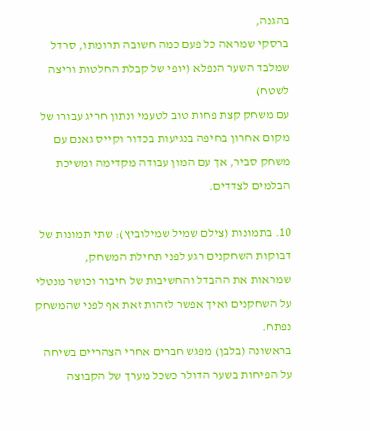בהגנה,
ברסקי שמראה כל פעם כמה חשובה תרומתו, סרדל שמלבד השער הנפלא (יופי של קבלת החלטות וריצה לשטח)
עם משחק קצת פחות טוב לטעמי ונתון חריג עבורו של מקום אחרון בחיפה בנגיעות בכדור וקייס גאנם עם משחק סביר, אך עם המון עבודה מקדימה ומשיכת הבלמים לצדדים.

10. בתמונות (צילם שמיל שמילוביץ): שתי תמונות של דבוקות השחקנים רגע לפני תחילת המשחק,
שמראות את ההבדל והחשיבות של חיבור וכושר מנטלי על השחקנים ואיך אפשר לזהות זאת אף לפני שהמשחק נפתח.
בראשונה (בלבן) מפגש חברים אחרי הצהריים בשיחה על הפיחות בשער הדולר כשכל מערך של הקבוצה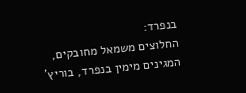בנפרד:
החלוצים משמאל מחובקים, המגינים מימין בנפרד, בוריץ'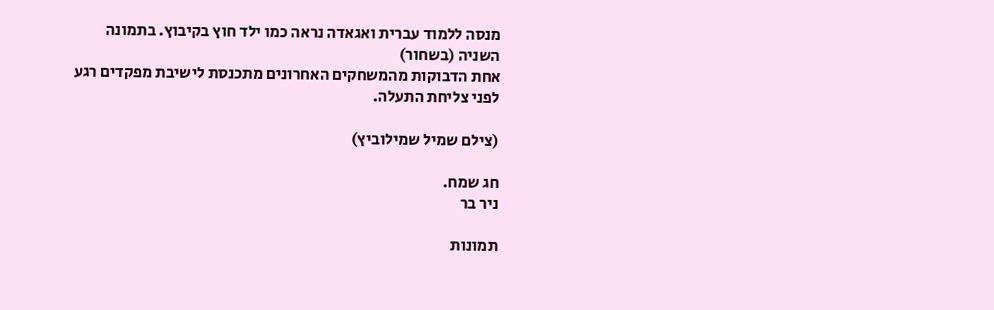מנסה ללמוד עברית ואגאדה נראה כמו ילד חוץ בקיבוץ. בתמונה השניה (בשחור)
אחת הדבוקות מהמשחקים האחרונים מתכנסת לישיבת מפקדים רגע לפני צליחת התעלה.

(צילם שמיל שמילוביץ)

חג שמח.
ניר בר

תמונות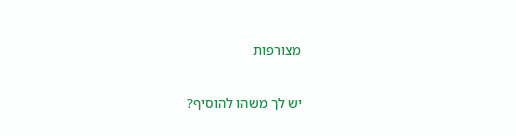מצורפות

יש לך משהו להוסיף?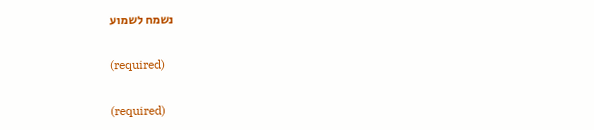נשמח לשמוע

(required)

(required)